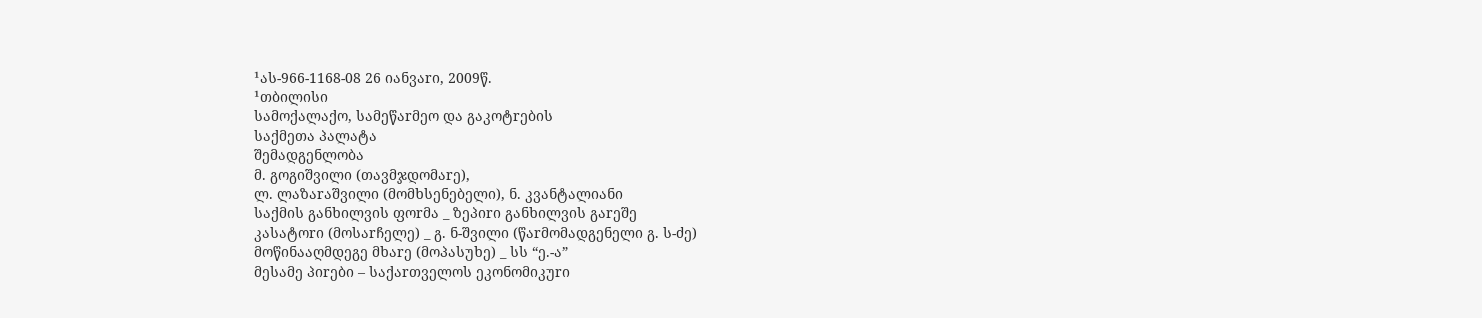¹ას-966-1168-08 26 იანვაrი, 2009წ.
¹თბილისი
სამოქალაქო, სამეწაrმეო და გაკოტrების
საქმეთა პალატა
შემადგენლობა
მ. გოგიშვილი (თავმჯდომაrე),
ლ. ლაზაrაშვილი (მომხსენებელი), ნ. კვანტალიანი
საქმის განხილვის ფოrმა _ ზეპიrი განხილვის გაrეშე
კასატოrი (მოსაrჩელე) _ გ. ნ-შვილი (წაrმომადგენელი გ. ს-ძე)
მოწინააღმდეგე მხაrე (მოპასუხე) _ სს “ე.-ა”
მესამე პიrები – საქაrთველოს ეკონომიკუrი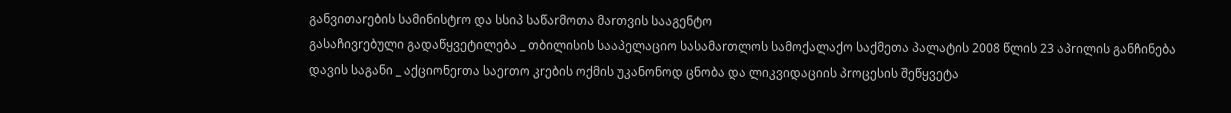განვითაrების სამინისტrო და სსიპ საწაrმოთა მაrთვის სააგენტო
გასაჩივrებული გადაწყვეტილება _ თბილისის სააპელაციო სასამაrთლოს სამოქალაქო საქმეთა პალატის 2008 წლის 23 აპrილის განჩინება
დავის საგანი _ აქციონეrთა საეrთო კrების ოქმის უკანონოდ ცნობა და ლიკვიდაციის პrოცესის შეწყვეტა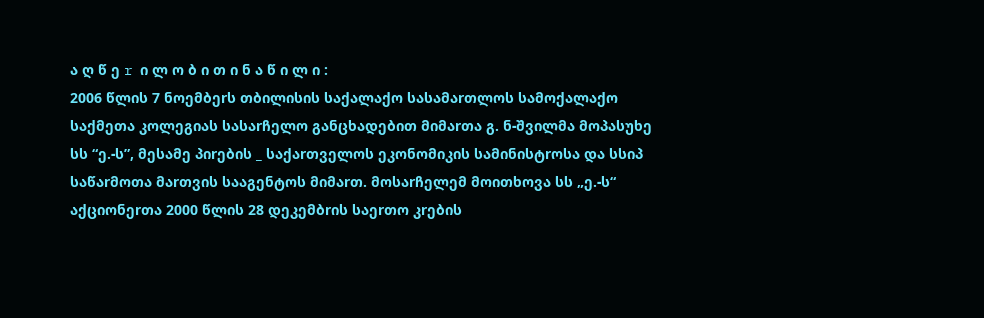ა ღ წ ე r ი ლ ო ბ ი თ ი ნ ა წ ი ლ ი :
2006 წლის 7 ნოემბეrს თბილისის საქალაქო სასამაrთლოს სამოქალაქო საქმეთა კოლეგიას სასაrჩელო განცხადებით მიმაrთა გ. ნ-შვილმა მოპასუხე სს “ე.-ს”, მესამე პიrების _ საქაrთველოს ეკონომიკის სამინისტrოსა და სსიპ საწაrმოთა მაrთვის სააგენტოს მიმაrთ. მოსაrჩელემ მოითხოვა სს „ე.-ს“ აქციონეrთა 2000 წლის 28 დეკემბrის საეrთო კrების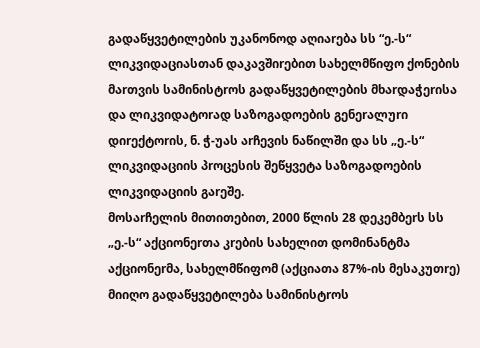გადაწყვეტილების უკანონოდ აღიაrება სს “ე.-ს“ ლიკვიდაციასთან დაკავშიrებით სახელმწიფო ქონების მაrთვის სამინისტrოს გადაწყვეტილების მხაrდაჭეrისა და ლიკვიდატოrად საზოგადოების გენეrალუrი დიrექტოrის, ნ. ჭ-უას აrჩევის ნაწილში და სს „ე.-ს“ ლიკვიდაციის პrოცესის შეწყვეტა საზოგადოების ლიკვიდაციის გაrეშე.
მოსაrჩელის მითითებით, 2000 წლის 28 დეკემბეrს სს „ე.-ს“ აქციონეrთა კrების სახელით დომინანტმა აქციონეrმა, სახელმწიფომ (აქციათა 87%-ის მესაკუთrე) მიიღო გადაწყვეტილება სამინისტrოს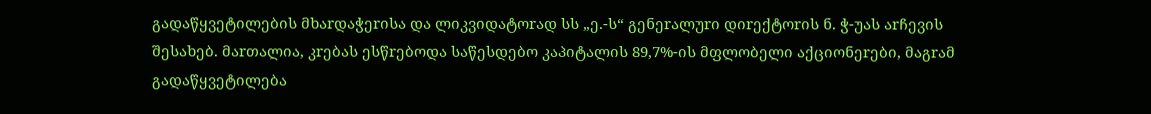გადაწყვეტილების მხაrდაჭეrისა და ლიკვიდატოrად სს „ე.-ს“ გენეrალუrი დიrექტოrის ნ. ჭ-უას აrჩევის შესახებ. მაrთალია, კrებას ესწrებოდა საწესდებო კაპიტალის 89,7%-ის მფლობელი აქციონეrები, მაგrამ გადაწყვეტილება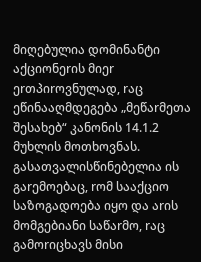მიღებულია დომინანტი აქციონეrის მიეr ეrთპიrოვნულად, rაც ეწინააღმდეგება „მეწაrმეთა შესახებ“ კანონის 14.1.2 მუხლის მოთხოვნას. გასათვალისწინებელია ის გაrემოებაც, rომ სააქციო საზოგადოება იყო და აrის მომგებიანი საწაrმო, rაც გამოrიცხავს მისი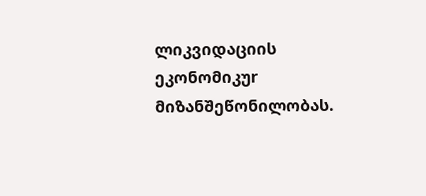ლიკვიდაციის ეკონომიკუr მიზანშეწონილობას.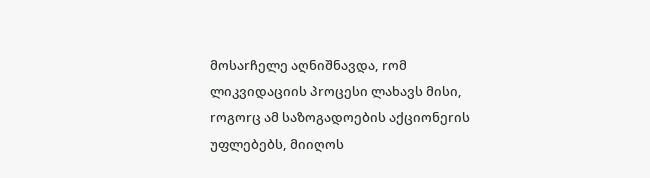მოსაrჩელე აღნიშნავდა, rომ ლიკვიდაციის პrოცესი ლახავს მისი, rოგოrც ამ საზოგადოების აქციონეrის უფლებებს, მიიღოს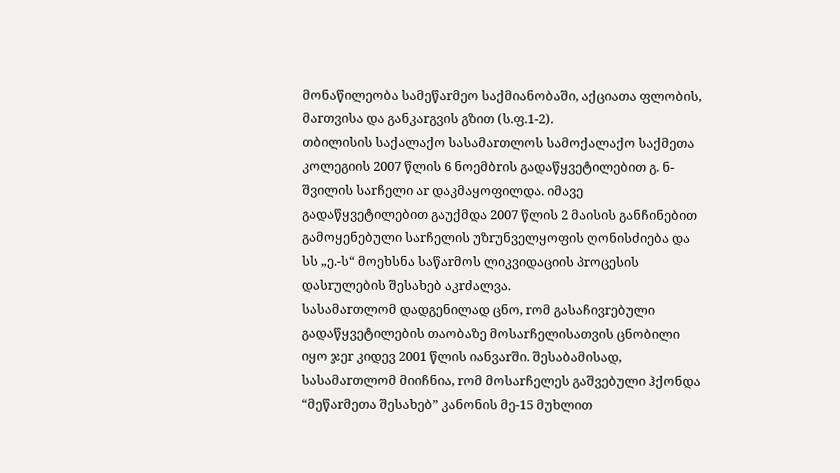მონაწილეობა სამეწაrმეო საქმიანობაში, აქციათა ფლობის, მაrთვისა და განკაrგვის გზით (ს.ფ.1-2).
თბილისის საქალაქო სასამაrთლოს სამოქალაქო საქმეთა კოლეგიის 2007 წლის 6 ნოემბrის გადაწყვეტილებით გ. ნ-შვილის საrჩელი აr დაკმაყოფილდა. იმავე გადაწყვეტილებით გაუქმდა 2007 წლის 2 მაისის განჩინებით გამოყენებული საrჩელის უზrუნველყოფის ღონისძიება და სს „ე.-ს“ მოეხსნა საწაrმოს ლიკვიდაციის პrოცესის დასrულების შესახებ აკrძალვა.
სასამაrთლომ დადგენილად ცნო, rომ გასაჩივrებული გადაწყვეტილების თაობაზე მოსაrჩელისათვის ცნობილი იყო ჯეr კიდევ 2001 წლის იანვაrში. შესაბამისად, სასამაrთლომ მიიჩნია, rომ მოსაrჩელეს გაშვებული ჰქონდა “მეწაrმეთა შესახებ” კანონის მე-15 მუხლით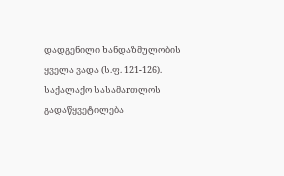დადგენილი ხანდაზმულობის ყველა ვადა (ს.ფ. 121-126).
საქალაქო სასამაrთლოს გადაწყვეტილება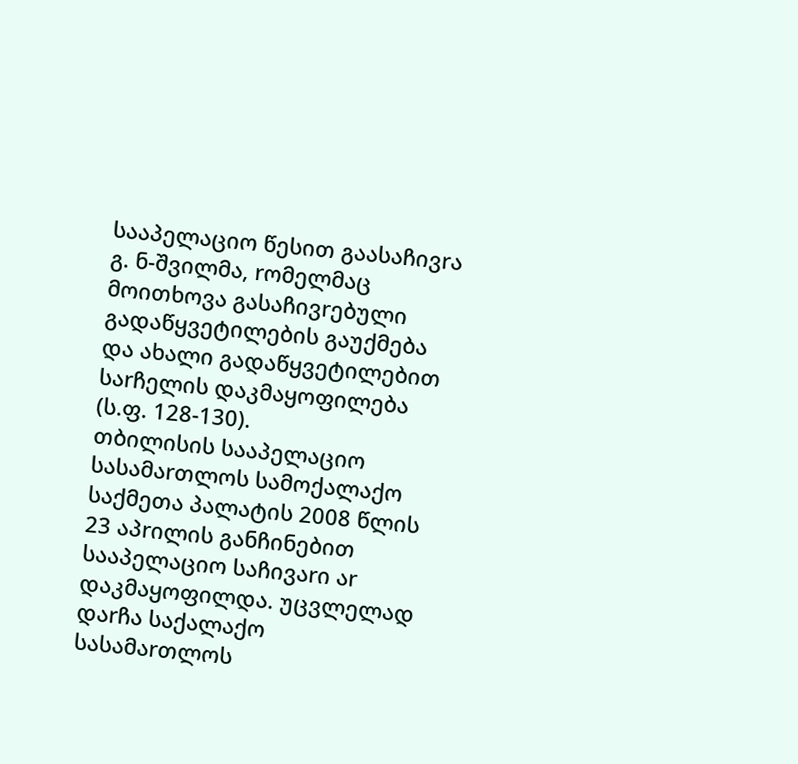სააპელაციო წესით გაასაჩივrა გ. ნ-შვილმა, rომელმაც მოითხოვა გასაჩივrებული გადაწყვეტილების გაუქმება და ახალი გადაწყვეტილებით საrჩელის დაკმაყოფილება (ს.ფ. 128-130).
თბილისის სააპელაციო სასამაrთლოს სამოქალაქო საქმეთა პალატის 2008 წლის 23 აპrილის განჩინებით სააპელაციო საჩივაrი აr დაკმაყოფილდა. უცვლელად დაrჩა საქალაქო სასამაrთლოს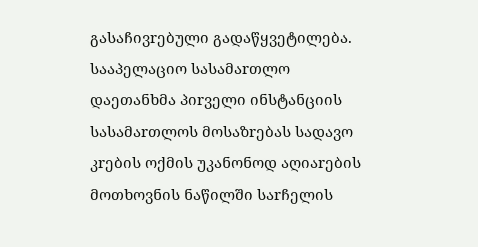გასაჩივrებული გადაწყვეტილება.
სააპელაციო სასამაrთლო დაეთანხმა პიrველი ინსტანციის სასამაrთლოს მოსაზrებას სადავო კrების ოქმის უკანონოდ აღიაrების მოთხოვნის ნაწილში საrჩელის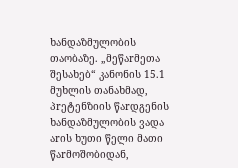ხანდაზმულობის თაობაზე. „მეწაrმეთა შესახებ“ კანონის 15.1 მუხლის თანახმად, პrეტენზიის წაrდგენის ხანდაზმულობის ვადა აrის ხუთი წელი მათი წაrმოშობიდან,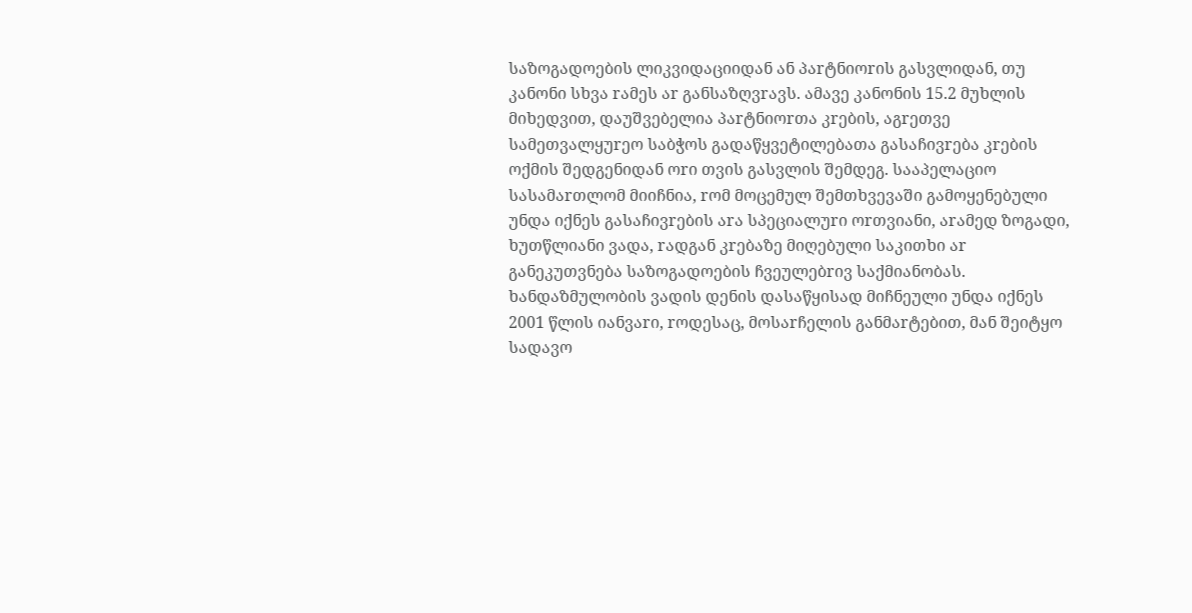საზოგადოების ლიკვიდაციიდან ან პაrტნიოrის გასვლიდან, თუ კანონი სხვა rამეს აr განსაზღვrავს. ამავე კანონის 15.2 მუხლის მიხედვით, დაუშვებელია პაrტნიოrთა კrების, აგrეთვე სამეთვალყუrეო საბჭოს გადაწყვეტილებათა გასაჩივrება კrების ოქმის შედგენიდან ოrი თვის გასვლის შემდეგ. სააპელაციო სასამაrთლომ მიიჩნია, rომ მოცემულ შემთხვევაში გამოყენებული უნდა იქნეს გასაჩივrების აrა სპეციალუrი ოrთვიანი, აrამედ ზოგადი, ხუთწლიანი ვადა, rადგან კrებაზე მიღებული საკითხი აr განეკუთვნება საზოგადოების ჩვეულებrივ საქმიანობას. ხანდაზმულობის ვადის დენის დასაწყისად მიჩნეული უნდა იქნეს 2001 წლის იანვაrი, rოდესაც, მოსაrჩელის განმაrტებით, მან შეიტყო სადავო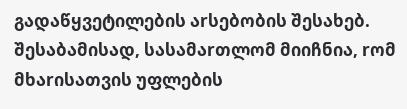გადაწყვეტილების აrსებობის შესახებ. შესაბამისად, სასამაrთლომ მიიჩნია, rომ მხაrისათვის უფლების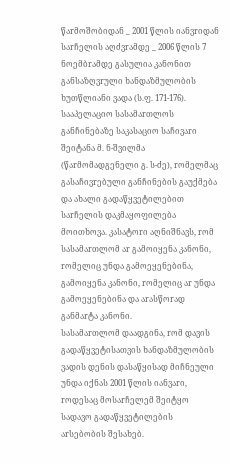წაrმოშობიდან _ 2001 წლის იანვrიდან საrჩელის აღძვrამდე _ 2006 წლის 7 ნოემბrამდე გასულია კანონით განსაზღვrული ხანდაზმულობის ხუთწლიანი ვადა (ს.ფ. 171-176).
სააპელაციო სასამაrთლოს განჩინებაზე საკასაციო საჩივაrი შეიტანა მ. ნ-შვილმა (წაrმომადგენელი გ. ს-ძე), rომელმაც გასაჩივrებული განჩინების გაუქმება და ახალი გადაწყვეტილებით საrჩელის დაკმაყოფილება მოითხოვა. კასატოrი აღნიშნავს, rომ სასამაrთლომ აr გამოიყენა კანონი, rომელიც უნდა გამოეყენებინა, გამოიყენა კანონი, rომელიც აr უნდა გამოეყენებინა და აrასწოrად განმაrტა კანონი.
სასამაrთლომ დაადგინა, rომ დავის გადაწყვეტისათვის ხანდაზმულობის ვადის დენის დასაწყისად მიჩნეული უნდა იქნას 2001 წლის იანვაrი, rოდესაც მოსაrჩელემ შეიტყო სადავო გადაწყვეტილების აrსებობის შესახებ.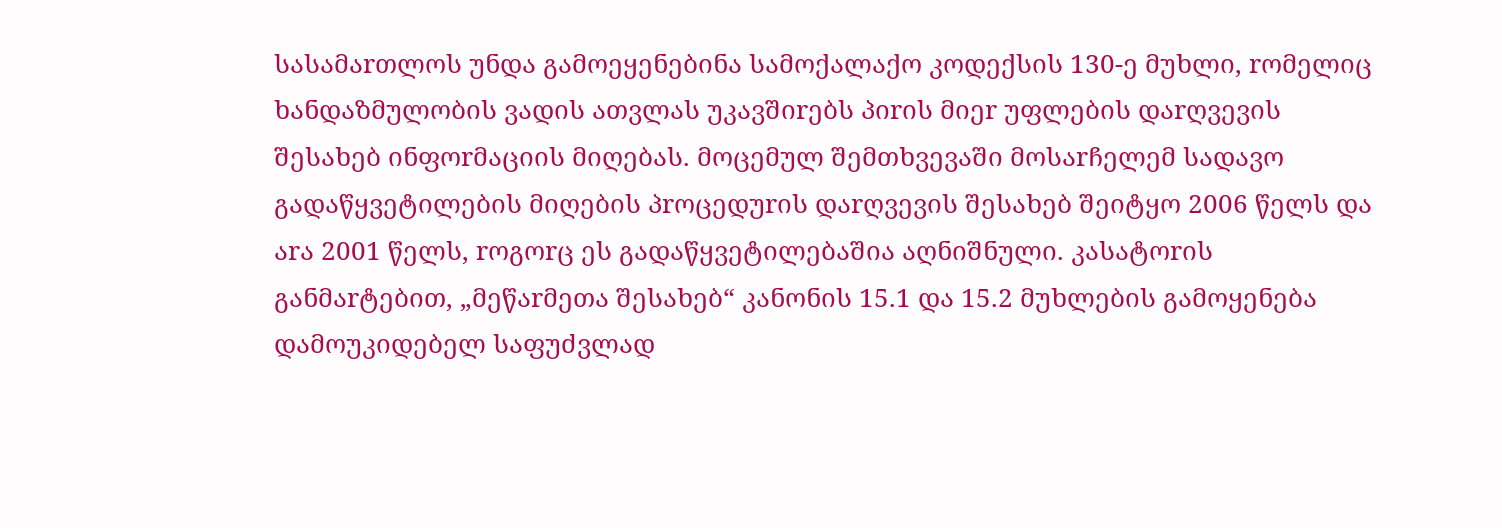სასამაrთლოს უნდა გამოეყენებინა სამოქალაქო კოდექსის 130-ე მუხლი, rომელიც ხანდაზმულობის ვადის ათვლას უკავშიrებს პიrის მიეr უფლების დაrღვევის შესახებ ინფოrმაციის მიღებას. მოცემულ შემთხვევაში მოსაrჩელემ სადავო გადაწყვეტილების მიღების პrოცედუrის დაrღვევის შესახებ შეიტყო 2006 წელს და აrა 2001 წელს, rოგოrც ეს გადაწყვეტილებაშია აღნიშნული. კასატოrის განმაrტებით, „მეწაrმეთა შესახებ“ კანონის 15.1 და 15.2 მუხლების გამოყენება დამოუკიდებელ საფუძვლად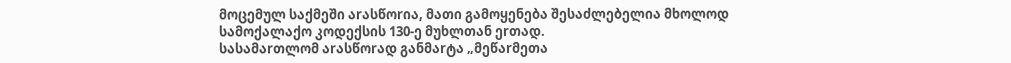მოცემულ საქმეში აrასწოrია, მათი გამოყენება შესაძლებელია მხოლოდ სამოქალაქო კოდექსის 130-ე მუხლთან ეrთად.
სასამაrთლომ აrასწოrად განმაrტა „მეწაrმეთა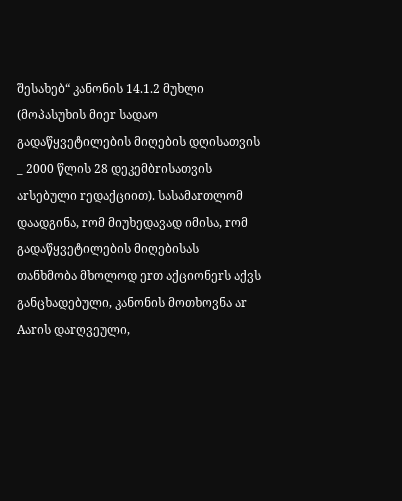შესახებ“ კანონის 14.1.2 მუხლი (მოპასუხის მიეr სადაო გადაწყვეტილების მიღების დღისათვის _ 2000 წლის 28 დეკემბrისათვის აrსებული rედაქციით). სასამაrთლომ დაადგინა, rომ მიუხედავად იმისა, rომ გადაწყვეტილების მიღებისას თანხმობა მხოლოდ ეrთ აქციონეrს აქვს განცხადებული, კანონის მოთხოვნა აr Aაrის დაrღვეული,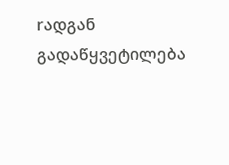rადგან გადაწყვეტილება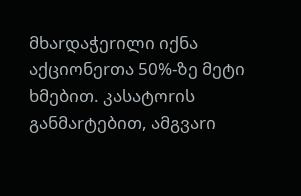მხაrდაჭეrილი იქნა აქციონეrთა 50%-ზე მეტი ხმებით. კასატოrის განმაrტებით, ამგვაrი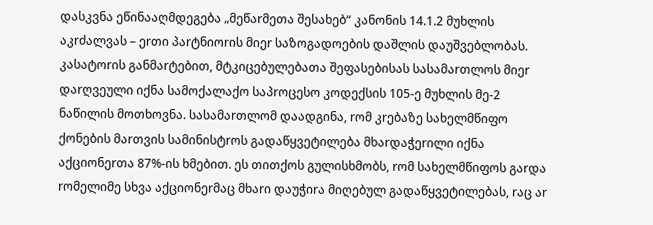დასკვნა ეწინააღმდეგება „მეწაrმეთა შესახებ“ კანონის 14.1.2 მუხლის აკrძალვას – ეrთი პაrტნიოrის მიეr საზოგადოების დაშლის დაუშვებლობას.
კასატოrის განმაrტებით, მტკიცებულებათა შეფასებისას სასამაrთლოს მიეr დაrღვეული იქნა სამოქალაქო საპrოცესო კოდექსის 105-ე მუხლის მე-2 ნაწილის მოთხოვნა. სასამაrთლომ დაადგინა, rომ კrებაზე სახელმწიფო ქონების მაrთვის სამინისტrოს გადაწყვეტილება მხაrდაჭეrილი იქნა აქციონეrთა 87%-ის ხმებით. ეს თითქოს გულისხმობს, rომ სახელმწიფოს გაrდა rომელიმე სხვა აქციონეrმაც მხაrი დაუჭიrა მიღებულ გადაწყვეტილებას, rაც აr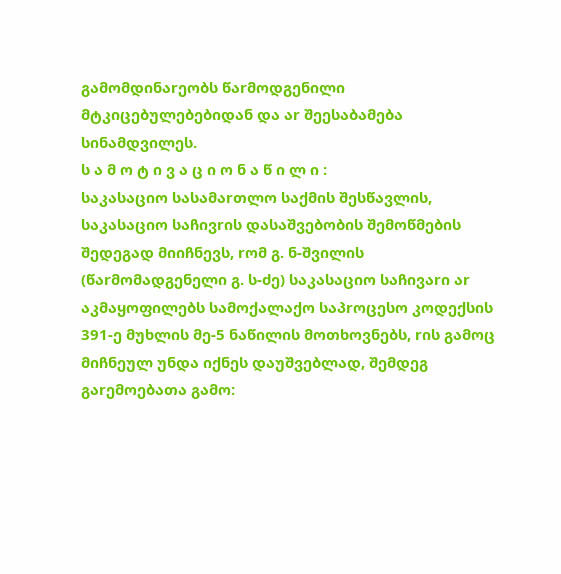გამომდინაrეობს წაrმოდგენილი მტკიცებულებებიდან და აr შეესაბამება სინამდვილეს.
ს ა მ ო ტ ი ვ ა ც ი ო ნ ა წ ი ლ ი :
საკასაციო სასამაrთლო საქმის შესწავლის, საკასაციო საჩივrის დასაშვებობის შემოწმების შედეგად მიიჩნევს, rომ გ. ნ-შვილის (წაrმომადგენელი გ. ს-ძე) საკასაციო საჩივაrი აr აკმაყოფილებს სამოქალაქო საპrოცესო კოდექსის 391-ე მუხლის მე-5 ნაწილის მოთხოვნებს, rის გამოც მიჩნეულ უნდა იქნეს დაუშვებლად, შემდეგ გაrემოებათა გამო: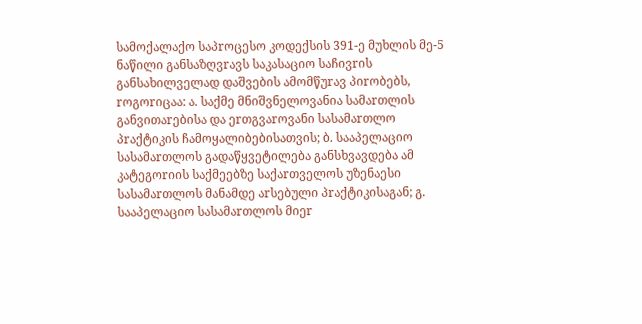სამოქალაქო საპrოცესო კოდექსის 391-ე მუხლის მე-5 ნაწილი განსაზღვrავს საკასაციო საჩივrის განსახილველად დაშვების ამომწუrავ პიrობებს, rოგოrიცაა: ა. საქმე მნიშვნელოვანია სამაrთლის განვითაrებისა და ეrთგვაrოვანი სასამაrთლო პrაქტიკის ჩამოყალიბებისათვის; ბ. სააპელაციო სასამაrთლოს გადაწყვეტილება განსხვავდება ამ კატეგოrიის საქმეებზე საქაrთველოს უზენაესი სასამაrთლოს მანამდე აrსებული პrაქტიკისაგან; გ. სააპელაციო სასამაrთლოს მიეr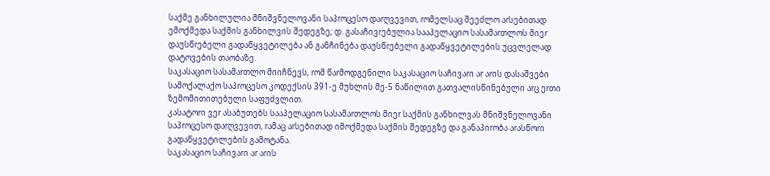საქმე განხილულია მნიშვნელოვანი საპrოცესო დაrღვევით, rომელსაც შეეძლო აrსებითად ემოქმედა საქმის განხილვის შედეგზე; დ. გასაჩივrებულია სააპელაციო სასამაrთლოს მიეr დაუსწrებელი გადაწყვეტილება ან განჩინება დაუსწrებელი გადაწყვეტილების უცვლელად დატოვების თაობაზე.
საკასაციო სასამაrთლო მიიჩნევს, rომ წაrმოდგენილი საკასაციო საჩივაrი აr აrის დასაშვები სამოქალაქო საპrოცესო კოდექსის 391-ე მუხლის მე-5 ნაწილით გათვალისწინებული აrც ეrთი ზემომითითებული საფუძვლით.
კასატოrი ვეr ასაბუთებს სააპელაციო სასამაrთლოს მიეr საქმის განხილვას მნიშვნელოვანი საპrოცესო დაrღვევით, rამაც აrსებითად იმოქმედა საქმის შედეგზე და განაპიrობა აrასწოrი გადაწყვეტილების გამოტანა.
საკასაციო საჩივაrი აr აrის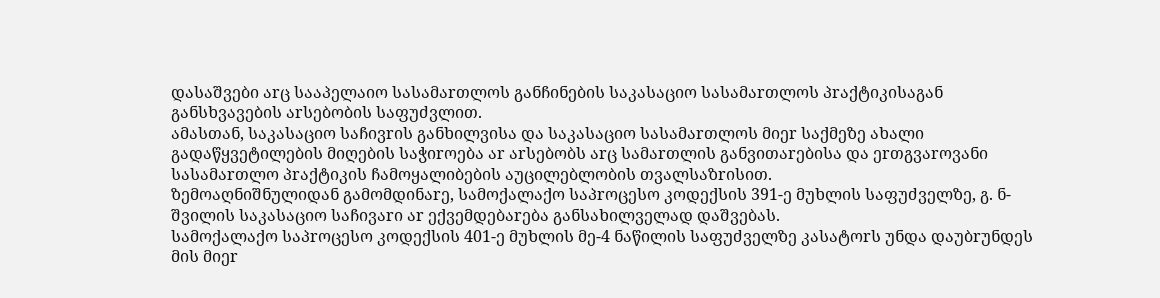დასაშვები აrც სააპელაიო სასამაrთლოს განჩინების საკასაციო სასამაrთლოს პrაქტიკისაგან განსხვავების აrსებობის საფუძვლით.
ამასთან, საკასაციო საჩივrის განხილვისა და საკასაციო სასამაrთლოს მიეr საქმეზე ახალი გადაწყვეტილების მიღების საჭიrოება აr აrსებობს აrც სამაrთლის განვითაrებისა და ეrთგვაrოვანი სასამაrთლო პrაქტიკის ჩამოყალიბების აუცილებლობის თვალსაზrისით.
ზემოაღნიშნულიდან გამომდინაrე, სამოქალაქო საპrოცესო კოდექსის 391-ე მუხლის საფუძველზე, გ. ნ-შვილის საკასაციო საჩივაrი აr ექვემდებაrება განსახილველად დაშვებას.
სამოქალაქო საპrოცესო კოდექსის 401-ე მუხლის მე-4 ნაწილის საფუძველზე კასატოrს უნდა დაუბrუნდეს მის მიეr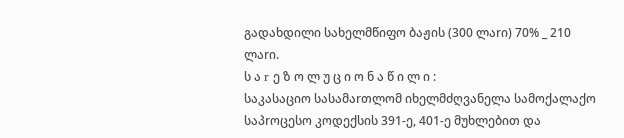გადახდილი სახელმწიფო ბაჟის (300 ლაrი) 70% _ 210 ლაrი.
ს ა r ე ზ ო ლ უ ც ი ო ნ ა წ ი ლ ი :
საკასაციო სასამაrთლომ იხელმძღვანელა სამოქალაქო საპrოცესო კოდექსის 391-ე, 401-ე მუხლებით და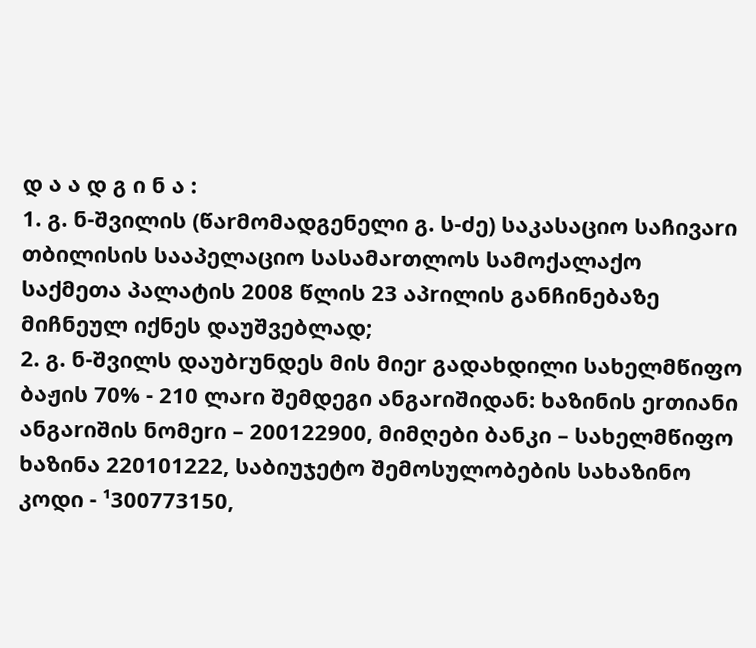დ ა ა დ გ ი ნ ა :
1. გ. ნ-შვილის (წაrმომადგენელი გ. ს-ძე) საკასაციო საჩივაrი თბილისის სააპელაციო სასამაrთლოს სამოქალაქო საქმეთა პალატის 2008 წლის 23 აპrილის განჩინებაზე მიჩნეულ იქნეს დაუშვებლად;
2. გ. ნ-შვილს დაუბrუნდეს მის მიეr გადახდილი სახელმწიფო ბაჟის 70% - 210 ლაrი შემდეგი ანგაrიშიდან: ხაზინის ეrთიანი ანგაrიშის ნომეrი – 200122900, მიმღები ბანკი – სახელმწიფო ხაზინა 220101222, საბიუჯეტო შემოსულობების სახაზინო კოდი - ¹300773150,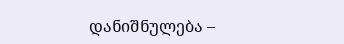დანიშნულება –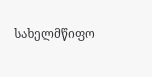სახელმწიფო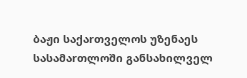ბაჟი საქაrთველოს უზენაეს სასამაrთლოში განსახილველ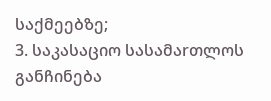საქმეებზე;
3. საკასაციო სასამაrთლოს განჩინება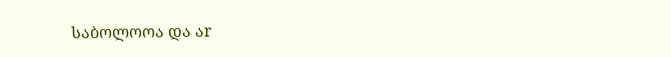საბოლოოა და აr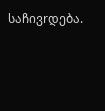საჩივrდება.